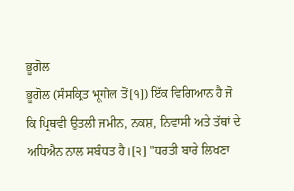ਭੂਗੋਲ
ਭੂਗੋਲ (ਸੰਸਕ੍ਰਿਤ भूगोल ਤੋਂ[੧]) ਇੱਕ ਵਿਗਿਆਨ ਹੈ ਜੋ ਕਿ ਪ੍ਰਿਥਵੀ ਉਤਲੀ ਜਮੀਨ, ਨਕਸ਼, ਨਿਵਾਸੀ ਅਤੇ ਤੱਥਾਂ ਦੇ ਅਧਿਐਨ ਨਾਲ ਸਬੰਧਤ ਹੈ।[੨] "ਧਰਤੀ ਬਾਰੇ ਲਿਖਣਾ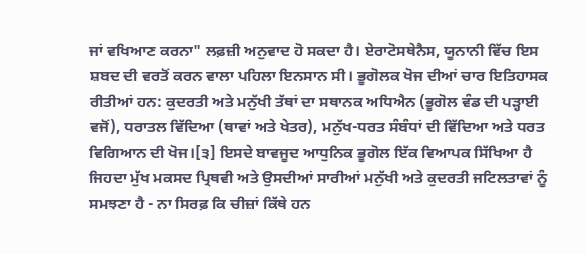ਜਾਂ ਵਖਿਆਣ ਕਰਨਾ" ਲਫ਼ਜ਼ੀ ਅਨੁਵਾਦ ਹੋ ਸਕਦਾ ਹੈ। ਏਰਾਟੋਸਥੇਨੈਸ, ਯੂਨਾਨੀ ਵਿੱਚ ਇਸ ਸ਼ਬਦ ਦੀ ਵਰਤੋਂ ਕਰਨ ਵਾਲਾ ਪਹਿਲਾ ਇਨਸਾਨ ਸੀ। ਭੂਗੋਲਕ ਖੋਜ ਦੀਆਂ ਚਾਰ ਇਤਿਹਾਸਕ ਰੀਤੀਆਂ ਹਨ: ਕੁਦਰਤੀ ਅਤੇ ਮਨੁੱਖੀ ਤੱਥਾਂ ਦਾ ਸਥਾਨਕ ਅਧਿਐਨ (ਭੂਗੋਲ ਵੰਡ ਦੀ ਪੜ੍ਹਾਈ ਵਜੋਂ), ਧਰਾਤਲ ਵਿੱਦਿਆ (ਥਾਵਾਂ ਅਤੇ ਖੇਤਰ), ਮਨੁੱਖ-ਧਰਤ ਸੰਬੰਧਾਂ ਦੀ ਵਿੱਦਿਆ ਅਤੇ ਧਰਤ ਵਿਗਿਆਨ ਦੀ ਖੋਜ।[੩] ਇਸਦੇ ਬਾਵਜੂਦ ਆਧੁਨਿਕ ਭੂਗੋਲ ਇੱਕ ਵਿਆਪਕ ਸਿੱਖਿਆ ਹੈ ਜਿਹਦਾ ਮੁੱਖ ਮਕਸਦ ਪ੍ਰਿਥਵੀ ਅਤੇ ਉਸਦੀਆਂ ਸਾਰੀਆਂ ਮਨੁੱਖੀ ਅਤੇ ਕੁਦਰਤੀ ਜਟਿਲਤਾਵਾਂ ਨੂੰ ਸਮਝਣਾ ਹੈ - ਨਾ ਸਿਰਫ਼ ਕਿ ਚੀਜ਼ਾਂ ਕਿੱਥੇ ਹਨ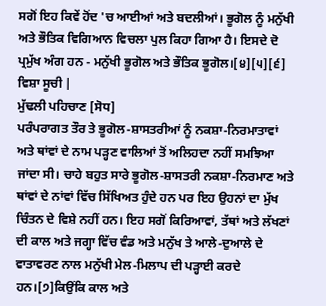ਸਗੋਂ ਇਹ ਕਿਵੇਂ ਹੋਂਦ 'ਚ ਆਈਆਂ ਅਤੇ ਬਦਲੀਆਂ। ਭੂਗੋਲ ਨੂੰ ਮਨੁੱਖੀ ਅਤੇ ਭੌਤਿਕ ਵਿਗਿਆਨ ਵਿਚਲਾ ਪੁਲ ਕਿਹਾ ਗਿਆ ਹੈ। ਇਸਦੇ ਦੋ ਪ੍ਰਮੁੱਖ ਅੰਗ ਹਨ - ਮਨੁੱਖੀ ਭੂਗੋਲ ਅਤੇ ਭੌਤਿਕ ਭੂਗੋਲ।[੪][੫][੬]
ਵਿਸ਼ਾ ਸੂਚੀ |
ਮੁੱਢਲੀ ਪਹਿਚਾਣ [ਸੋਧ]
ਪਰੰਪਰਾਗਤ ਤੌਰ ਤੇ ਭੂਗੋਲ-ਸ਼ਾਸਤਰੀਆਂ ਨੂੰ ਨਕਸ਼ਾ-ਨਿਰਮਾਤਾਵਾਂ ਅਤੇ ਥਾਂਵਾਂ ਦੇ ਨਾਮ ਪੜ੍ਹਣ ਵਾਲਿਆਂ ਤੋਂ ਅਲਿਹਦਾ ਨਹੀਂ ਸਮਝਿਆ ਜਾਂਦਾ ਸੀ। ਚਾਹੇ ਬਹੁਤ ਸਾਰੇ ਭੂਗੋਲ-ਸ਼ਾਸਤਰੀ ਨਕਸ਼ਾ-ਨਿਰਮਾਣ ਅਤੇ ਥਾਂਵਾਂ ਦੇ ਨਾਂਵਾਂ ਵਿੱਚ ਸਿੱਖਿਅਤ ਹੁੰਦੇ ਹਨ ਪਰ ਇਹ ਉਹਨਾਂ ਦਾ ਮੁੱਖ ਚਿੰਤਨ ਦੇ ਵਿਸ਼ੇ ਨਹੀਂ ਹਨ। ਇਹ ਸਗੋਂ ਕਿਰਿਆਵਾਂ, ਤੱਥਾਂ ਅਤੇ ਲੱਖਣਾਂ ਦੀ ਕਾਲ ਅਤੇ ਜਗ੍ਹਾ ਵਿੱਚ ਵੰਡ ਅਤੇ ਮਨੁੱਖ ਤੇ ਆਲੇ-ਦੁਆਲੇ ਦੇ ਵਾਤਾਵਰਣ ਨਾਲ ਮਨੁੱਖੀ ਮੇਲ-ਮਿਲਾਪ ਦੀ ਪੜ੍ਹਾਈ ਕਰਦੇ ਹਨ।[੭]ਕਿਉਂਕਿ ਕਾਲ ਅਤੇ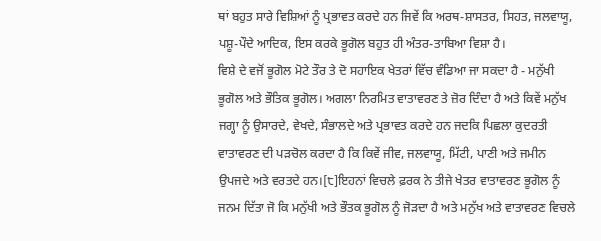ਥਾਂ ਬਹੁਤ ਸਾਰੇ ਵਿਸ਼ਿਆਂ ਨੂੰ ਪ੍ਰਭਾਵਤ ਕਰਦੇ ਹਨ ਜਿਵੇਂ ਕਿ ਅਰਥ-ਸ਼ਾਸਤਰ, ਸਿਹਤ, ਜਲਵਾਯੂ, ਪਸ਼ੂ-ਪੌਦੇ ਆਦਿਕ, ਇਸ ਕਰਕੇ ਭੂਗੋਲ ਬਹੁਤ ਹੀ ਅੰਤਰ-ਤਾਬਿਆ ਵਿਸ਼ਾ ਹੈ।
ਵਿਸ਼ੇ ਦੇ ਵਜੋਂ ਭੂਗੋਲ ਮੋਟੇ ਤੌਰ ਤੇ ਦੋ ਸਹਾਇਕ ਖੇਤਰਾਂ ਵਿੱਚ ਵੰਡਿਆ ਜਾ ਸਕਦਾ ਹੈ - ਮਨੁੱਖੀ ਭੂਗੋਲ ਅਤੇ ਭੌਤਿਕ ਭੂਗੋਲ। ਅਗਲਾ ਨਿਰਮਿਤ ਵਾਤਾਵਰਣ ਤੇ ਜ਼ੋਰ ਦਿੰਦਾ ਹੈ ਅਤੇ ਕਿਵੇਂ ਮਨੁੱਖ ਜਗ੍ਹਾ ਨੂੰ ਉਸਾਰਦੇ, ਵੇਖਦੇ, ਸੰਭਾਲਦੇ ਅਤੇ ਪ੍ਰਭਾਵਤ ਕਰਦੇ ਹਨ ਜਦਕਿ ਪਿਛਲਾ ਕੁਦਰਤੀ ਵਾਤਾਵਰਣ ਦੀ ਪੜਚੋਲ ਕਰਦਾ ਹੈ ਕਿ ਕਿਵੇਂ ਜੀਵ, ਜਲਵਾਯੂ, ਮਿੱਟੀ, ਪਾਣੀ ਅਤੇ ਜਮੀਨ ਉਪਜਦੇ ਅਤੇ ਵਰਤਦੇ ਹਨ।[੮]ਇਹਨਾਂ ਵਿਚਲੇ ਫ਼ਰਕ ਨੇ ਤੀਜੇ ਖੇਤਰ ਵਾਤਾਵਰਣ ਭੂਗੋਲ ਨੂੰ ਜਨਮ ਦਿੱਤਾ ਜੋ ਕਿ ਮਨੁੱਖੀ ਅਤੇ ਭੌਤਕ ਭੂਗੋਲ ਨੂੰ ਜੋੜਦਾ ਹੈ ਅਤੇ ਮਨੁੱਖ ਅਤੇ ਵਾਤਾਵਰਣ ਵਿਚਲੇ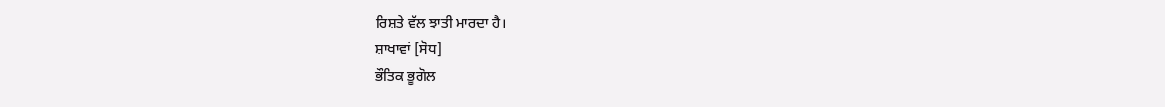ਰਿਸ਼ਤੇ ਵੱਲ ਝਾਤੀ ਮਾਰਦਾ ਹੈ।
ਸ਼ਾਖਾਵਾਂ [ਸੋਧ]
ਭੌਤਿਕ ਭੂਗੋਲ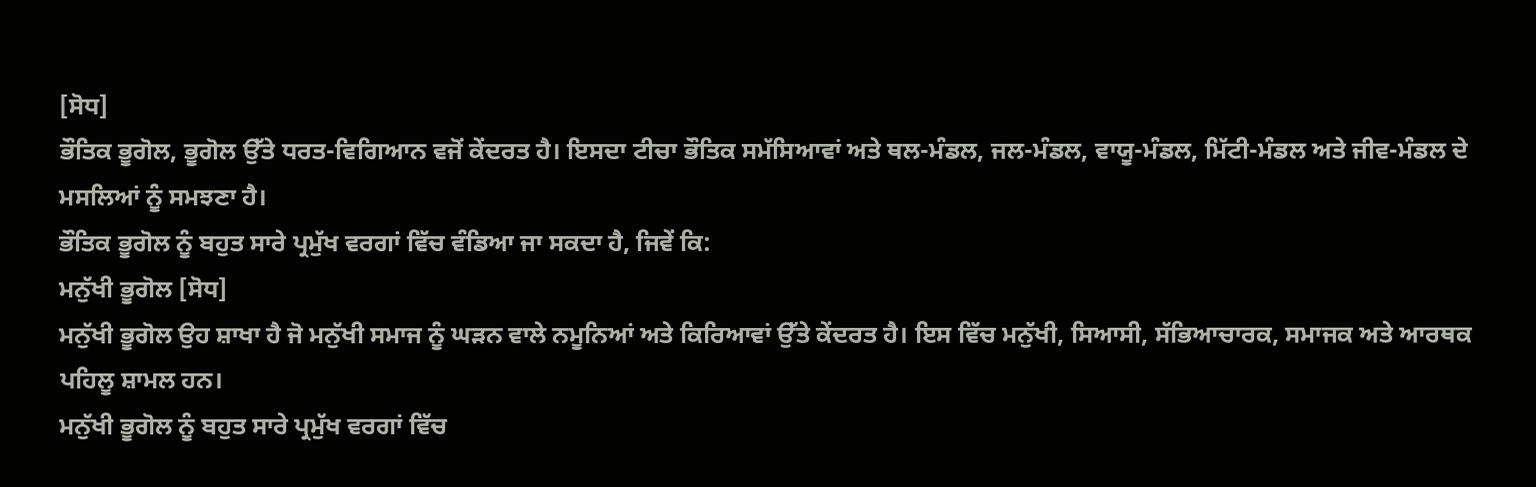[ਸੋਧ]
ਭੌਤਿਕ ਭੂਗੋਲ, ਭੂਗੋਲ ਉੱਤੇ ਧਰਤ-ਵਿਗਿਆਨ ਵਜੋਂ ਕੇਂਦਰਤ ਹੈ। ਇਸਦਾ ਟੀਚਾ ਭੌਤਿਕ ਸਮੱਸਿਆਵਾਂ ਅਤੇ ਥਲ-ਮੰਡਲ, ਜਲ-ਮੰਡਲ, ਵਾਯੂ-ਮੰਡਲ, ਮਿੱਟੀ-ਮੰਡਲ ਅਤੇ ਜੀਵ-ਮੰਡਲ ਦੇ ਮਸਲਿਆਂ ਨੂੰ ਸਮਝਣਾ ਹੈ।
ਭੌਤਿਕ ਭੂਗੋਲ ਨੂੰ ਬਹੁਤ ਸਾਰੇ ਪ੍ਰਮੁੱਖ ਵਰਗਾਂ ਵਿੱਚ ਵੰਡਿਆ ਜਾ ਸਕਦਾ ਹੈ, ਜਿਵੇਂ ਕਿ:
ਮਨੁੱਖੀ ਭੂਗੋਲ [ਸੋਧ]
ਮਨੁੱਖੀ ਭੂਗੋਲ ਉਹ ਸ਼ਾਖਾ ਹੈ ਜੋ ਮਨੁੱਖੀ ਸਮਾਜ ਨੂੰ ਘੜਨ ਵਾਲੇ ਨਮੂਨਿਆਂ ਅਤੇ ਕਿਰਿਆਵਾਂ ਉੱਤੇ ਕੇਂਦਰਤ ਹੈ। ਇਸ ਵਿੱਚ ਮਨੁੱਖੀ, ਸਿਆਸੀ, ਸੱਭਿਆਚਾਰਕ, ਸਮਾਜਕ ਅਤੇ ਆਰਥਕ ਪਹਿਲੂ ਸ਼ਾਮਲ ਹਨ।
ਮਨੁੱਖੀ ਭੂਗੋਲ ਨੂੰ ਬਹੁਤ ਸਾਰੇ ਪ੍ਰਮੁੱਖ ਵਰਗਾਂ ਵਿੱਚ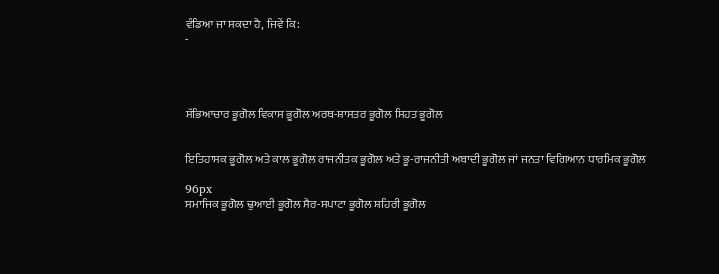ਵੰਡਿਆ ਜਾ ਸਕਦਾ ਹੈ, ਜਿਵੇਂ ਕਿ:
-




ਸੱਭਿਆਚਾਰ ਭੂਗੋਲ ਵਿਕਾਸ ਭੂਗੋਲ ਅਰਥ-ਸ਼ਾਸਤਰ ਭੂਗੋਲ ਸਿਹਤ ਭੂਗੋਲ


ਇਤਿਹਾਸਕ ਭੂਗੋਲ ਅਤੇ ਕਾਲ ਭੂਗੋਲ ਰਾਜਨੀਤਕ ਭੂਗੋਲ ਅਤੇ ਭੂ-ਰਾਜਨੀਤੀ ਅਬਾਦੀ ਭੂਗੋਲ ਜਾਂ ਜਨਤਾ ਵਿਗਿਆਨ ਧਾਰਮਿਕ ਭੂਗੋਲ

96px
ਸਮਾਜਿਕ ਭੂਗੋਲ ਢੁਆਈ ਭੂਗੋਲ ਸੈਰ-ਸਪਾਟਾ ਭੂਗੋਲ ਸ਼ਹਿਰੀ ਭੂਗੋਲ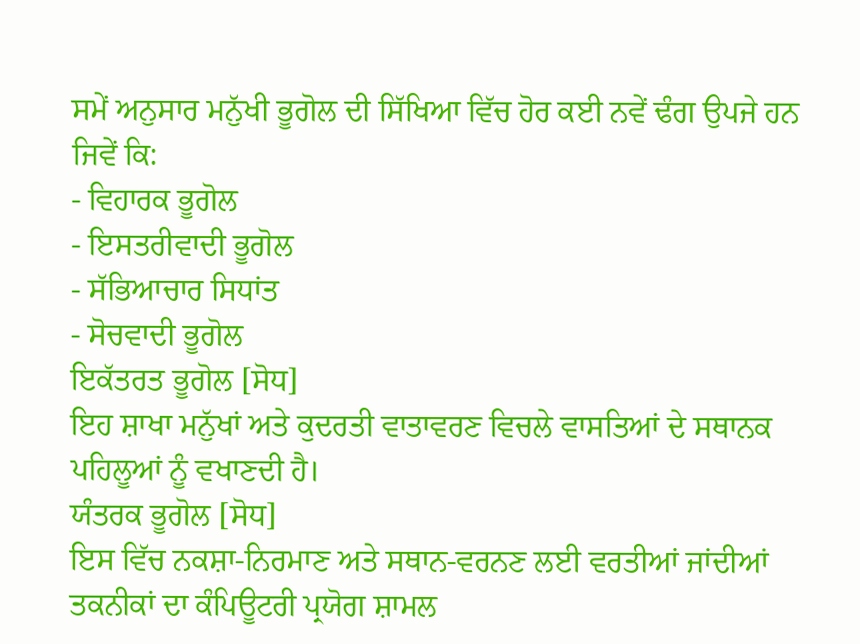ਸਮੇਂ ਅਨੁਸਾਰ ਮਨੁੱਖੀ ਭੂਗੋਲ ਦੀ ਸਿੱਖਿਆ ਵਿੱਚ ਹੋਰ ਕਈ ਨਵੇਂ ਢੰਗ ਉਪਜੇ ਹਨ ਜਿਵੇਂ ਕਿ:
- ਵਿਹਾਰਕ ਭੂਗੋਲ
- ਇਸਤਰੀਵਾਦੀ ਭੂਗੋਲ
- ਸੱਭਿਆਚਾਰ ਸਿਧਾਂਤ
- ਸੋਚਵਾਦੀ ਭੂਗੋਲ
ਇਕੱਤਰਤ ਭੂਗੋਲ [ਸੋਧ]
ਇਹ ਸ਼ਾਖਾ ਮਨੁੱਖਾਂ ਅਤੇ ਕੁਦਰਤੀ ਵਾਤਾਵਰਣ ਵਿਚਲੇ ਵਾਸਤਿਆਂ ਦੇ ਸਥਾਨਕ ਪਹਿਲੂਆਂ ਨੂੰ ਵਖਾਣਦੀ ਹੈ।
ਯੰਤਰਕ ਭੂਗੋਲ [ਸੋਧ]
ਇਸ ਵਿੱਚ ਨਕਸ਼ਾ-ਨਿਰਮਾਣ ਅਤੇ ਸਥਾਨ-ਵਰਨਣ ਲਈ ਵਰਤੀਆਂ ਜਾਂਦੀਆਂ ਤਕਨੀਕਾਂ ਦਾ ਕੰਪਿਊਟਰੀ ਪ੍ਰਯੋਗ ਸ਼ਾਮਲ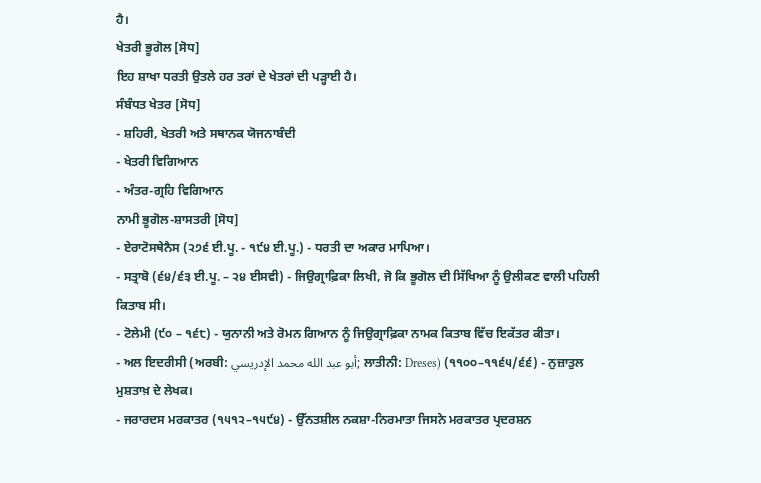ਹੈ।
ਖੇਤਰੀ ਭੂਗੋਲ [ਸੋਧ]
ਇਹ ਸ਼ਾਖਾ ਧਰਤੀ ਉਤਲੇ ਹਰ ਤਰਾਂ ਦੇ ਖੇਤਰਾਂ ਦੀ ਪੜ੍ਹਾਈ ਹੈ।
ਸੰਬੰਧਤ ਖੇਤਰ [ਸੋਧ]
- ਸ਼ਹਿਰੀ, ਖੇਤਰੀ ਅਤੇ ਸਥਾਨਕ ਯੋਜਨਾਬੰਦੀ
- ਖੇਤਰੀ ਵਿਗਿਆਨ
- ਅੰਤਰ-ਗ੍ਰਹਿ ਵਿਗਿਆਨ
ਨਾਮੀ ਭੂਗੋਲ-ਸ਼ਾਸਤਰੀ [ਸੋਧ]
- ਏਰਾਟੋਸਥੇਨੈਸ (੨੭੬ ਈ.ਪੂ. - ੧੯੪ ਈ.ਪੂ.) - ਧਰਤੀ ਦਾ ਅਕਾਰ ਮਾਪਿਆ।
- ਸਤ੍ਰਾਬੋ (੬੪/੬੩ ਈ.ਪੂ. – ੨੪ ਈਸਵੀ) - ਜਿਉਗ੍ਰਾਫ਼ਿਕਾ ਲਿਖੀ, ਜੋ ਕਿ ਭੂਗੋਲ ਦੀ ਸਿੱਖਿਆ ਨੂੰ ਉਲੀਕਣ ਵਾਲੀ ਪਹਿਲੀ ਕਿਤਾਬ ਸੀ।
- ਟੋਲੇਮੀ (੯੦ – ੧੬੮) - ਯੁਨਾਨੀ ਅਤੇ ਰੋਮਨ ਗਿਆਨ ਨੂੰ ਜਿਉਗ੍ਰਾਫ਼ਿਕਾ ਨਾਮਕ ਕਿਤਾਬ ਵਿੱਚ ਇਕੱਤਰ ਕੀਤਾ।
- ਅਲ ਇਦਰੀਸੀ (ਅਰਬੀ: أبو عبد الله محمد الإدريسي; ਲਾਤੀਨੀ: Dreses) (੧੧੦੦–੧੧੬੫/੬੬) - ਨੁਜ਼ਾਤੁਲ ਮੁਸ਼ਤਾਖ਼ ਦੇ ਲੇਖਕ।
- ਜਰਾਰਦਸ ਮਰਕਾਤਰ (੧੫੧੨–੧੫੯੪) - ਉੱਨਤਸ਼ੀਲ ਨਕਸ਼ਾ-ਨਿਰਮਾਤਾ ਜਿਸਨੇ ਮਰਕਾਤਰ ਪ੍ਰਦਰਸ਼ਨ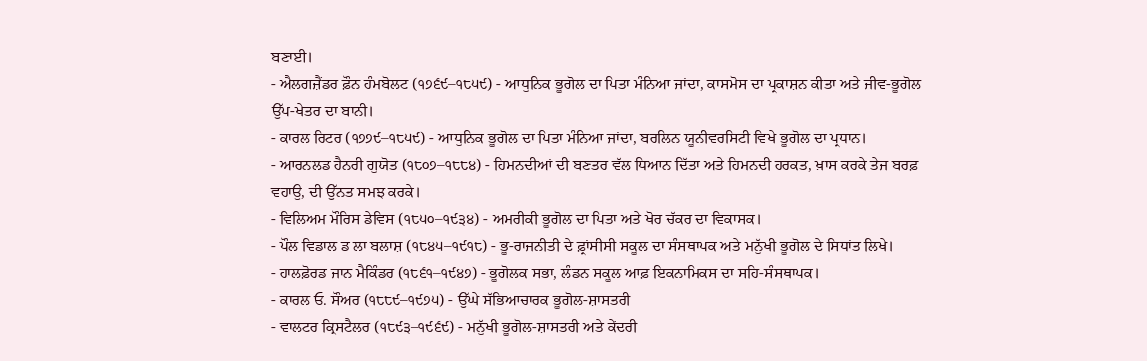ਬਣਾਈ।
- ਐਲਗਜ਼ੈਂਡਰ ਫ਼ੌਨ ਹੰਮਬੋਲਟ (੧੭੬੯–੧੮੫੯) - ਆਧੁਨਿਕ ਭੂਗੋਲ ਦਾ ਪਿਤਾ ਮੰਨਿਆ ਜਾਂਦਾ, ਕਾਸਮੋਸ ਦਾ ਪ੍ਰਕਾਸ਼ਨ ਕੀਤਾ ਅਤੇ ਜੀਵ-ਭੂਗੋਲ ਉੱਪ-ਖੇਤਰ ਦਾ ਬਾਨੀ।
- ਕਾਰਲ ਰਿਟਰ (੧੭੭੯–੧੮੫੯) - ਆਧੁਨਿਕ ਭੂਗੋਲ ਦਾ ਪਿਤਾ ਮੰਨਿਆ ਜਾਂਦਾ, ਬਰਲਿਨ ਯੂਨੀਵਰਸਿਟੀ ਵਿਖੇ ਭੂਗੋਲ ਦਾ ਪ੍ਰਧਾਨ।
- ਆਰਨਲਡ ਹੈਨਰੀ ਗੁਯੋਤ (੧੮੦੭–੧੮੮੪) - ਹਿਮਨਦੀਆਂ ਦੀ ਬਣਤਰ ਵੱਲ ਧਿਆਨ ਦਿੱਤਾ ਅਤੇ ਹਿਮਨਦੀ ਹਰਕਤ, ਖ਼ਾਸ ਕਰਕੇ ਤੇਜ ਬਰਫ਼ ਵਹਾਉ, ਦੀ ਉੱਨਤ ਸਮਝ ਕਰਕੇ।
- ਵਿਲਿਅਮ ਮੌਰਿਸ ਡੇਵਿਸ (੧੮੫੦–੧੯੩੪) - ਅਮਰੀਕੀ ਭੂਗੋਲ ਦਾ ਪਿਤਾ ਅਤੇ ਖੋਰ ਚੱਕਰ ਦਾ ਵਿਕਾਸਕ।
- ਪੌਲ ਵਿਡਾਲ ਡ ਲਾ ਬਲਾਸ਼ (੧੮੪੫–੧੯੧੮) - ਭੂ-ਰਾਜਨੀਤੀ ਦੇ ਫ਼੍ਰਾਂਸੀਸੀ ਸਕੂਲ ਦਾ ਸੰਸਥਾਪਕ ਅਤੇ ਮਨੁੱਖੀ ਭੂਗੋਲ ਦੇ ਸਿਧਾਂਤ ਲਿਖੇ।
- ਹਾਲਫ਼ੋਰਡ ਜਾਨ ਮੈਕਿੰਡਰ (੧੮੬੧–੧੯੪੭) - ਭੂਗੋਲਕ ਸਭਾ, ਲੰਡਨ ਸਕੂਲ ਆਫ਼ ਇਕਨਾਮਿਕਸ ਦਾ ਸਹਿ-ਸੰਸਥਾਪਕ।
- ਕਾਰਲ ਓ. ਸੌਅਰ (੧੮੮੯–੧੯੭੫) - ਉੱਘੇ ਸੱਭਿਆਚਾਰਕ ਭੂਗੋਲ-ਸ਼ਾਸਤਰੀ
- ਵਾਲਟਰ ਕ੍ਰਿਸਟੈਲਰ (੧੮੯੩–੧੯੬੯) - ਮਨੁੱਖੀ ਭੂਗੋਲ-ਸ਼ਾਸਤਰੀ ਅਤੇ ਕੇਂਦਰੀ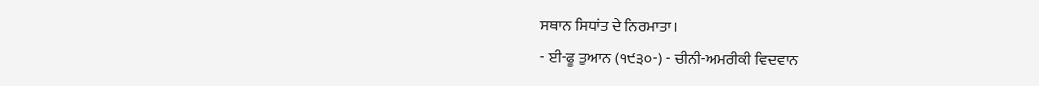ਸਥਾਨ ਸਿਧਾਂਤ ਦੇ ਨਿਰਮਾਤਾ।
- ਈ-ਫੂ ਤੁਆਨ (੧੯੩੦-) - ਚੀਨੀ-ਅਮਰੀਕੀ ਵਿਦਵਾਨ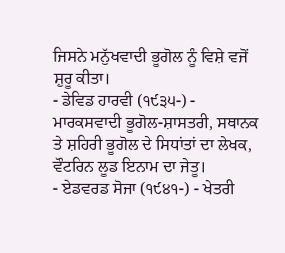ਜਿਸਨੇ ਮਨੁੱਖਵਾਦੀ ਭੂਗੋਲ ਨੂੰ ਵਿਸ਼ੇ ਵਜੋਂ ਸ਼ੁਰੂ ਕੀਤਾ।
- ਡੇਵਿਡ ਹਾਰਵੀ (੧੯੩੫-) - ਮਾਰਕਸਵਾਦੀ ਭੂਗੋਲ-ਸ਼ਾਸਤਰੀ, ਸਥਾਨਕ ਤੇ ਸ਼ਹਿਰੀ ਭੂਗੋਲ ਦੇ ਸਿਧਾਂਤਾਂ ਦਾ ਲੇਖਕ, ਵੌਟਰਿਨ ਲੂਡ ਇਨਾਮ ਦਾ ਜੇਤੂ।
- ਏਡਵਰਡ ਸੋਜਾ (੧੯੪੧-) - ਖੇਤਰੀ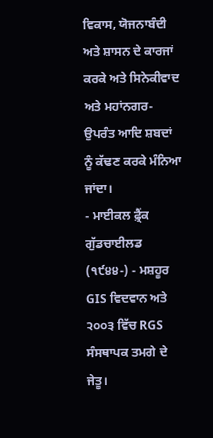ਵਿਕਾਸ, ਯੋਜਨਾਬੰਦੀ ਅਤੇ ਸ਼ਾਸਨ ਦੇ ਕਾਰਜਾਂ ਕਰਕੇ ਅਤੇ ਸਿਨੇਕੀਵਾਦ ਅਤੇ ਮਹਾਂਨਗਰ-ਉਪਰੰਤ ਆਦਿ ਸ਼ਬਦਾਂ ਨੂੰ ਕੱਢਣ ਕਰਕੇ ਮੰਨਿਆ ਜਾਂਦਾ।
- ਮਾਈਕਲ ਫ਼੍ਰੈਂਕ ਗੁੱਡਚਾਈਲਡ (੧੯੪੪-) - ਮਸ਼ਹੂਰ GIS ਵਿਦਵਾਨ ਅਤੇ ੨੦੦੩ ਵਿੱਚ RGS ਸੰਸਥਾਪਕ ਤਮਗੇ ਦੇ ਜੇਤੂ।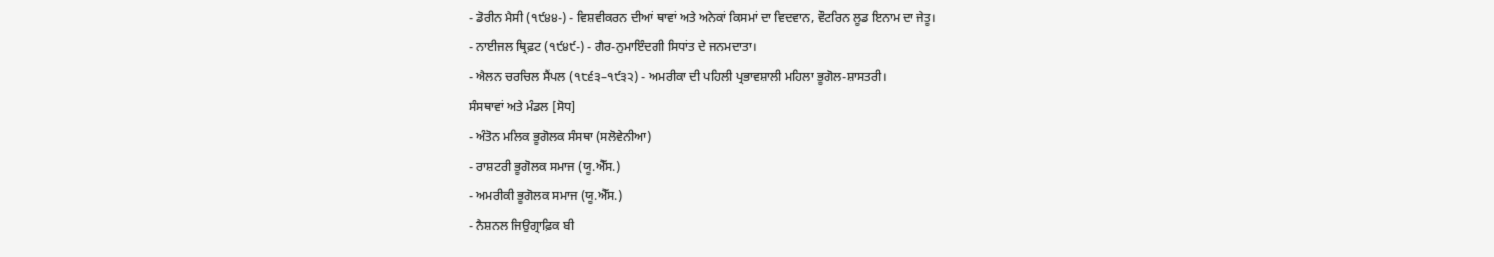- ਡੋਰੀਨ ਮੈਸੀ (੧੯੪੪-) - ਵਿਸ਼ਵੀਕਰਨ ਦੀਆਂ ਥਾਵਾਂ ਅਤੇ ਅਨੇਕਾਂ ਕਿਸਮਾਂ ਦਾ ਵਿਦਵਾਨ, ਵੌਟਰਿਨ ਲੂਡ ਇਨਾਮ ਦਾ ਜੇਤੂ।
- ਨਾਈਜਲ ਥ੍ਰਿਫ਼ਟ (੧੯੪੯-) - ਗੈਰ-ਨੁਮਾਇੰਦਗੀ ਸਿਧਾਂਤ ਦੇ ਜਨਮਦਾਤਾ।
- ਐਲਨ ਚਰਚਿਲ ਸੈਂਪਲ (੧੮੬੩–੧੯੩੨) - ਅਮਰੀਕਾ ਦੀ ਪਹਿਲੀ ਪ੍ਰਭਾਵਸ਼ਾਲੀ ਮਹਿਲਾ ਭੂਗੋਲ-ਸ਼ਾਸਤਰੀ।
ਸੰਸਥਾਵਾਂ ਅਤੇ ਮੰਡਲ [ਸੋਧ]
- ਅੰਤੋਨ ਮਲਿਕ ਭੂਗੋਲਕ ਸੰਸਥਾ (ਸਲੋਵੇਨੀਆ)
- ਰਾਸ਼ਟਰੀ ਭੂਗੋਲਕ ਸਮਾਜ (ਯੂ.ਐੱਸ.)
- ਅਮਰੀਕੀ ਭੂਗੋਲਕ ਸਮਾਜ (ਯੂ.ਐੱਸ.)
- ਨੈਸ਼ਨਲ ਜਿਉਗ੍ਰਾਫ਼ਿਕ ਬੀ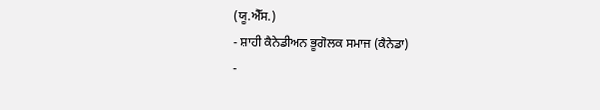(ਯੂ.ਐੱਸ.)
- ਸ਼ਾਹੀ ਕੈਨੇਡੀਅਨ ਭੂਗੋਲਕ ਸਮਾਜ (ਕੈਨੇਡਾ)
-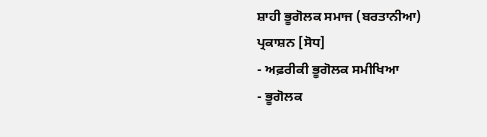ਸ਼ਾਹੀ ਭੂਗੋਲਕ ਸਮਾਜ (ਬਰਤਾਨੀਆ)
ਪ੍ਰਕਾਸ਼ਨ [ਸੋਧ]
- ਅਫ਼ਰੀਕੀ ਭੂਗੋਲਕ ਸਮੀਖਿਆ
- ਭੂਗੋਲਕ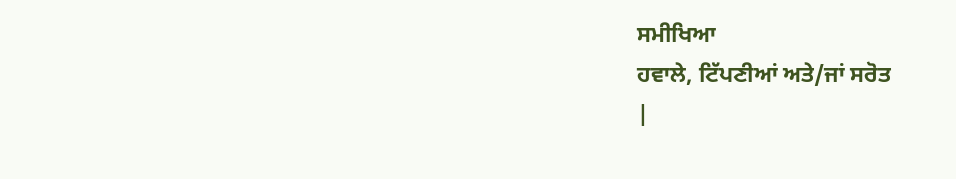ਸਮੀਖਿਆ
ਹਵਾਲੇ, ਟਿੱਪਣੀਆਂ ਅਤੇ/ਜਾਂ ਸਰੋਤ
|